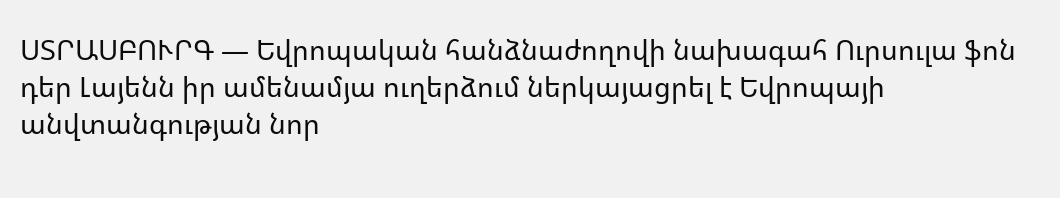ՍՏՐԱՍԲՈՒՐԳ — Եվրոպական հանձնաժողովի նախագահ Ուրսուլա ֆոն դեր Լայենն իր ամենամյա ուղերձում ներկայացրել է Եվրոպայի անվտանգության նոր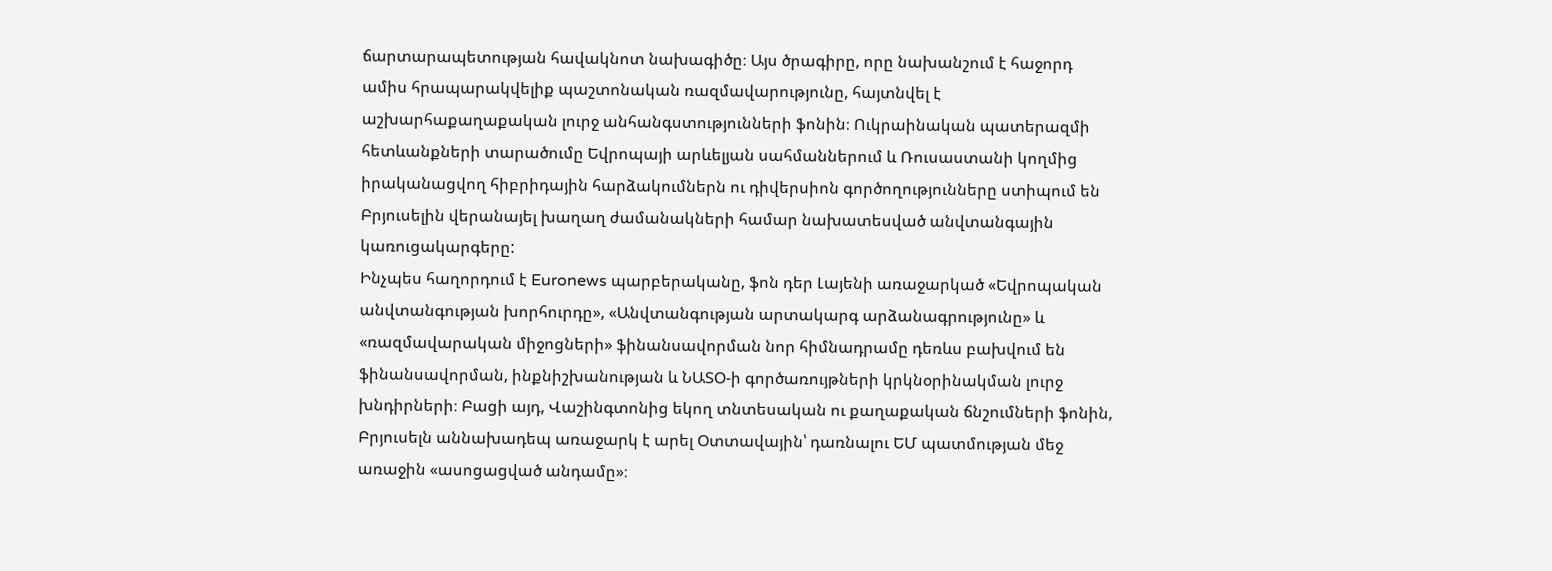ճարտարապետության հավակնոտ նախագիծը։ Այս ծրագիրը, որը նախանշում է հաջորդ ամիս հրապարակվելիք պաշտոնական ռազմավարությունը, հայտնվել է աշխարհաքաղաքական լուրջ անհանգստությունների ֆոնին։ Ուկրաինական պատերազմի հետևանքների տարածումը Եվրոպայի արևելյան սահմաններում և Ռուսաստանի կողմից իրականացվող հիբրիդային հարձակումներն ու դիվերսիոն գործողությունները ստիպում են Բրյուսելին վերանայել խաղաղ ժամանակների համար նախատեսված անվտանգային կառուցակարգերը:
Ինչպես հաղորդում է Euronews պարբերականը, ֆոն դեր Լայենի առաջարկած «Եվրոպական անվտանգության խորհուրդը», «Անվտանգության արտակարգ արձանագրությունը» և «ռազմավարական միջոցների» ֆինանսավորման նոր հիմնադրամը դեռևս բախվում են ֆինանսավորման, ինքնիշխանության և ՆԱՏՕ-ի գործառույթների կրկնօրինակման լուրջ խնդիրների։ Բացի այդ, Վաշինգտոնից եկող տնտեսական ու քաղաքական ճնշումների ֆոնին, Բրյուսելն աննախադեպ առաջարկ է արել Օտտավային՝ դառնալու ԵՄ պատմության մեջ առաջին «ասոցացված անդամը»։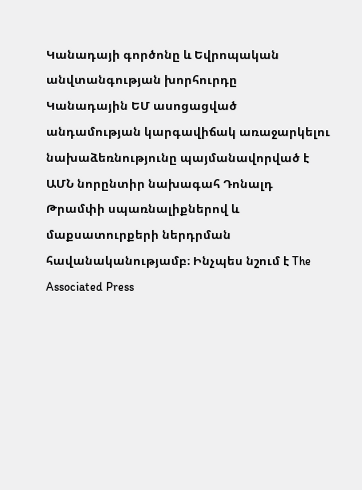Կանադայի գործոնը և Եվրոպական անվտանգության խորհուրդը
Կանադային ԵՄ ասոցացված անդամության կարգավիճակ առաջարկելու նախաձեռնությունը պայմանավորված է ԱՄՆ նորընտիր նախագահ Դոնալդ Թրամփի սպառնալիքներով և մաքսատուրքերի ներդրման հավանականությամբ։ Ինչպես նշում է The Associated Press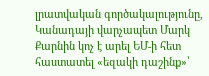լրատվական գործակալությունը, Կանադայի վարչապետ Մարկ Քարնին կոչ է արել ԵՄ-ի հետ հաստատել «եզակի դաշինք»՝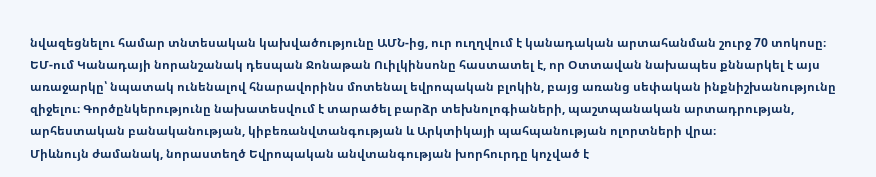նվազեցնելու համար տնտեսական կախվածությունը ԱՄՆ-ից, ուր ուղղվում է կանադական արտահանման շուրջ 70 տոկոսը։
ԵՄ-ում Կանադայի նորանշանակ դեսպան Ջոնաթան Ուիլկինսոնը հաստատել է, որ Օտտավան նախապես քննարկել է այս առաջարկը՝ նպատակ ունենալով հնարավորինս մոտենալ եվրոպական բլոկին, բայց առանց սեփական ինքնիշխանությունը զիջելու։ Գործընկերությունը նախատեսվում է տարածել բարձր տեխնոլոգիաների, պաշտպանական արտադրության, արհեստական բանականության, կիբեռանվտանգության և Արկտիկայի պահպանության ոլորտների վրա։
Միևնույն ժամանակ, նորաստեղծ Եվրոպական անվտանգության խորհուրդը կոչված է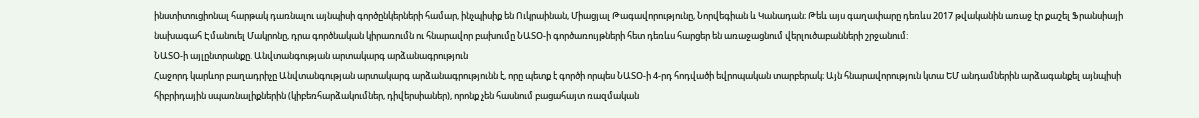ինստիտուցիոնալ հարթակ դառնալու այնպիսի գործընկերների համար, ինչպիսիք են Ուկրաինան, Միացյալ Թագավորությունը, Նորվեգիան և Կանադան։ Թեև այս գաղափարը դեռևս 2017 թվականին առաջ էր քաշել Ֆրանսիայի նախագահ Էմանուել Մակրոնը, դրա գործնական կիրառումն ու հնարավոր բախումը ՆԱՏՕ-ի գործառույթների հետ դեռևս հարցեր են առաջացնում վերլուծաբանների շրջանում:
ՆԱՏՕ-ի այլընտրանքը. Անվտանգության արտակարգ արձանագրություն
Հաջորդ կարևոր բաղադրիչը Անվտանգության արտակարգ արձանագրությունն է, որը պետք է գործի որպես ՆԱՏՕ-ի 4-րդ հոդվածի եվրոպական տարբերակ։ Այն հնարավորություն կտա ԵՄ անդամներին արձագանքել այնպիսի հիբրիդային սպառնալիքներին (կիբեռհարձակումներ, դիվերսիաներ), որոնք չեն հասնում բացահայտ ռազմական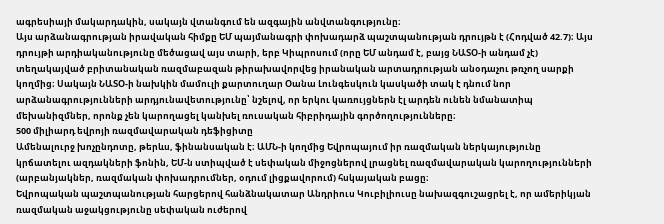ագրեսիայի մակարդակին, սակայն վտանգում են ազգային անվտանգությունը։
Այս արձանագրության իրավական հիմքը ԵՄ պայմանագրի փոխադարձ պաշտպանության դրույթն է (Հոդված 42.7)։ Այս դրույթի արդիականությունը մեծացավ այս տարի, երբ Կիպրոսում (որը ԵՄ անդամ է, բայց ՆԱՏՕ-ի անդամ չէ) տեղակայված բրիտանական ռազմաբազան թիրախավորվեց իրանական արտադրության անօդաչու թռչող սարքի կողմից։ Սակայն ՆԱՏՕ-ի նախկին մամուլի քարտուղար Օանա Լունգեսկուն կասկածի տակ է դնում նոր արձանագրությունների արդյունավետությունը՝ նշելով, որ երկու կառույցներն էլ արդեն ունեն նմանատիպ մեխանիզմներ, որոնք չեն կարողացել կանխել ռուսական հիբրիդային գործողությունները։
500 միլիարդ եվրոյի ռազմավարական դեֆիցիտը
Ամենալուրջ խոչընդոտը, թերևս, ֆինանսական է։ ԱՄՆ-ի կողմից Եվրոպայում իր ռազմական ներկայությունը կրճատելու ազդակների ֆոնին, ԵՄ-ն ստիպված է սեփական միջոցներով լրացնել ռազմավարական կարողությունների (արբանյակներ, ռազմական փոխադրումներ, օդում լիցքավորում) հսկայական բացը։
Եվրոպական պաշտպանության հարցերով հանձնակատար Անդրիուս Կուբիլիուսը նախազգուշացրել է, որ ամերիկյան ռազմական աջակցությունը սեփական ուժերով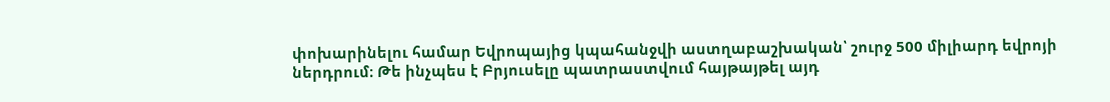փոխարինելու համար Եվրոպայից կպահանջվի աստղաբաշխական՝ շուրջ 500 միլիարդ եվրոյի ներդրում։ Թե ինչպես է Բրյուսելը պատրաստվում հայթայթել այդ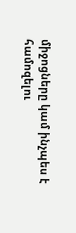միջոցները կամ ինչպես է համոզելու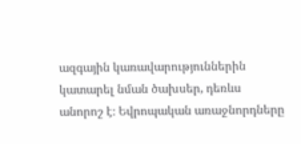ազգային կառավարություններին կատարել նման ծախսեր, դեռևս անորոշ է։ Եվրոպական առաջնորդները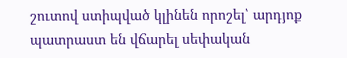շուտով ստիպված կլինեն որոշել՝ արդյոք պատրաստ են վճարել սեփական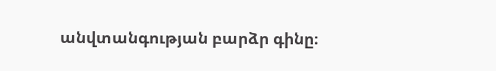անվտանգության բարձր գինը։